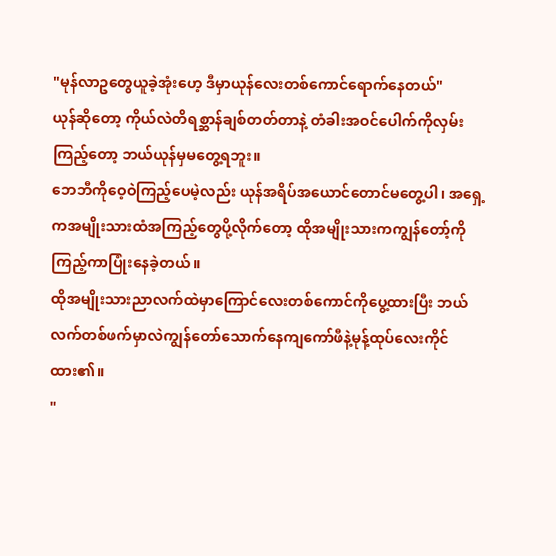"မုန်လာဥတွေယူခဲ့အုံးဟေ့ ဒီမှာယုန်လေးတစ်ကောင်ရောက်နေတယ်"
ယုန်ဆိုတော့ ကိုယ်လဲတိရစ္ဆာန်ချစ်တတ်တာနဲ့ တံခါးအဝင်ပေါက်ကိုလှမ်းကြည့်တော့ ဘယ်ယုန်မှမတွေ့ရဘူး။
ဘေဘီကိုဝေ့ဝဲကြည့်ပေမဲ့လည်း ယုန်အရိပ်အယောင်တောင်မတွေ့ပါ၊ အရှေ့ကအမျိုးသားထံအကြည့်တွေပို့လိုက်တော့ ထိုအမျိုးသားကကျွန်တော့်ကိုကြည့်ကာပြုံးနေခဲ့တယ်။
ထိုအမျိုးသားညာလက်ထဲမှာကြောင်လေးတစ်ကောင်ကိုပွေ့ထားပြီး ဘယ်လက်တစ်ဖက်မှာလဲကျွန်တော်သောက်နေကျကော်ဖီနဲ့မုန့်ထုပ်လေးကိုင်ထား၏။
"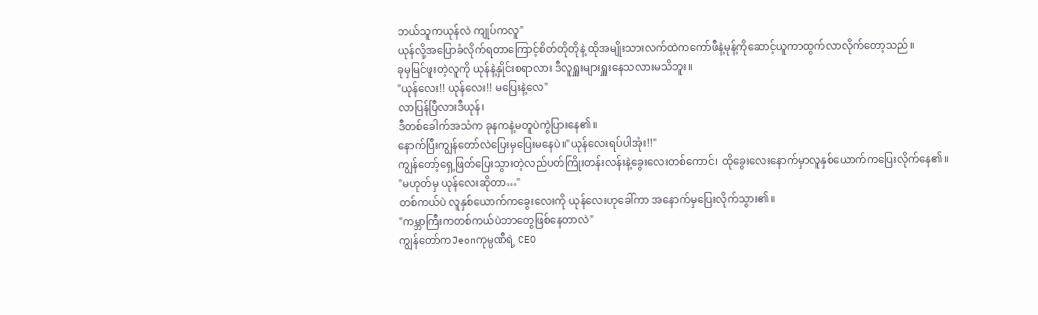ဘယ်သူကယုန်လဲ ကျုပ်ကလူ"
ယုန်လို့အပြောခံလိုက်ရတာကြောင့်စိတ်တိုတိုနဲ့ ထိုအမျိုးသားလက်ထဲကကော်ဖီနဲ့မုန့်ကိုဆောင့်ယူကာထွက်လာလိုက်တော့သည်။
ခုမှမြင်ဖူးတဲ့လူကို ယုန်နဲ့နှိုင်းစရာလား ဒီလူရှူးများရှူးနေသလားမသိဘူး။
"ယုန်လေး!! ယုန်လေး!! မပြေးနဲ့လေ"
လာပြန်ပြီလားဒီယုန်၊
ဒီတစ်ခေါက်အသံက ခုနကနဲ့မတူပဲကွဲပြားနေ၏။
နောက်ပြီးကျွန်တော်လဲပြေးမှပြေးမနေပဲ။"ယုန်လေးရပ်ပါအုံး!!"
ကျွန်တော့်ရှေ့ဖြတ်ပြေးသွားတဲ့လည်ပတ်ကြိုးတန်းလန်းနဲ့ခွေးလေးတစ်ကောင်၊ ထိုခွေးလေးနောက်မှာလူနှစ်ယောက်ကပြေးလိုက်နေ၏။
"မဟုတ်မှ ယုန်လေးဆိုတာ…"
တစ်ကယ်ပဲ လူနှစ်ယောက်ကခွေးလေးကို ယုန်လေးဟုခေါ်ကာ အနောက်မှပြေးလိုက်သွား၏။
"ကမ္ဘာကြီးကတစ်ကယ်ပဲဘာတွေဖြစ်နေတာလဲ"
ကျွန်တော်ကJeonကုမ္ပဏီရဲ့ CEO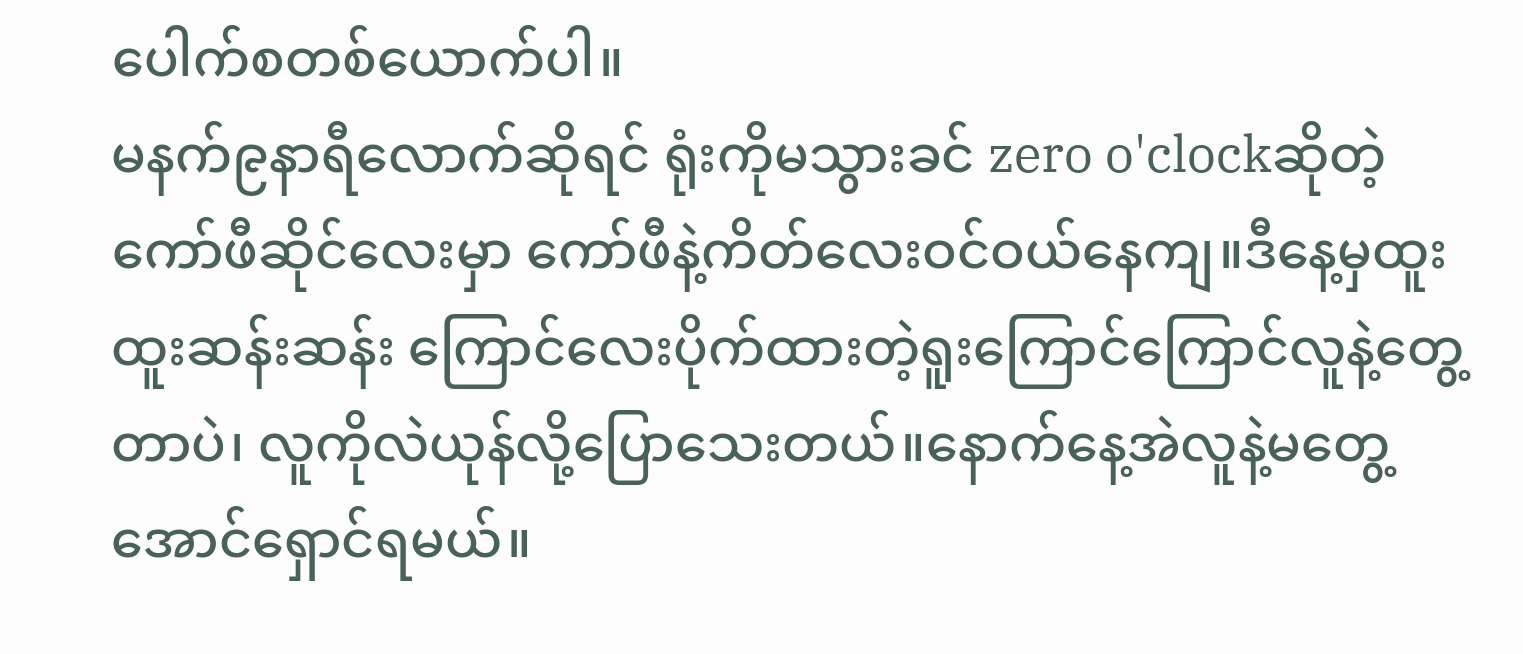ပေါက်စတစ်ယောက်ပါ။
မနက်၉နာရီလောက်ဆိုရင် ရုံးကိုမသွားခင် zero o'clockဆိုတဲ့ကော်ဖီဆိုင်လေးမှာ ကော်ဖီနဲ့ကိတ်လေးဝင်ဝယ်နေကျ။ဒီနေ့မှထူးထူးဆန်းဆန်း ကြောင်လေးပိုက်ထားတဲ့ရူးကြောင်ကြောင်လူနဲ့တွေ့တာပဲ၊ လူကိုလဲယုန်လို့ပြောသေးတယ်။နောက်နေ့အဲလူနဲ့မတွေ့အောင်ရှောင်ရမယ်။